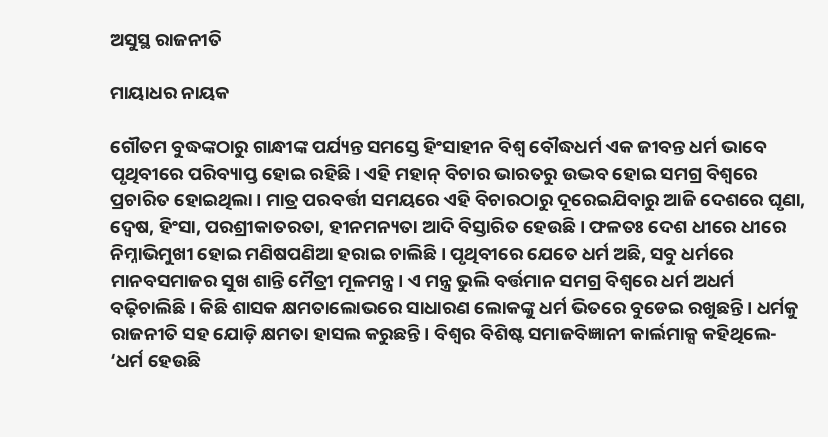ଅସୁସ୍ଥ ରାଜନୀତି

ମାୟାଧର ନାୟକ

ଗୌତମ ବୁଦ୍ଧଙ୍କଠାରୁ ଗାନ୍ଧୀଙ୍କ ପର୍ଯ୍ୟନ୍ତ ସମସ୍ତେ ହିଂସାହୀନ ବିଶ୍ୱ ବୌଦ୍ଧଧର୍ମ ଏକ ଜୀବନ୍ତ ଧର୍ମ ଭାବେ ପୃଥିବୀରେ ପରିବ୍ୟାପ୍ତ ହୋଇ ରହିଛି। ଏହି ମହାନ୍‌ ବିଚାର ଭାରତରୁ ଉଦ୍ଭବ ହୋଇ ସମଗ୍ର ବିଶ୍ୱରେ ପ୍ରଚାରିତ ହୋଇଥିଲା। ମାତ୍ର ପରବର୍ତ୍ତୀ ସମୟରେ ଏହି ବିଚାରଠାରୁ ଦୂରେଇଯିବାରୁ ଆଜି ଦେଶରେ ଘୃଣା, ଦ୍ୱେଷ, ହିଂସା, ପରଶ୍ରୀକାତରତା, ହୀନମନ୍ୟତା ଆଦି ବିସ୍ତାରିତ ହେଉଛି। ଫଳତଃ ଦେଶ ଧୀରେ ଧୀରେ ନିମ୍ନାଭିମୁଖୀ ହୋଇ ମଣିଷପଣିଆ ହରାଇ ଚାଲିଛି। ପୃଥିବୀରେ ଯେତେ ଧର୍ମ ଅଛି, ସବୁ ଧର୍ମରେ ମାନବସମାଜର ସୁଖ ଶାନ୍ତି ମୈତ୍ରୀ ମୂଳମନ୍ତ୍ର। ଏ ମନ୍ତ୍ର ଭୁଲି ବର୍ତ୍ତମାନ ସମଗ୍ର ବିଶ୍ୱରେ ଧର୍ମ ଅଧର୍ମ ବଢ଼ିଚାଲିଛି। କିଛି ଶାସକ କ୍ଷମତାଲୋଭରେ ସାଧାରଣ ଲୋକଙ୍କୁ ଧର୍ମ ଭିତରେ ବୁଡେଇ ରଖୁଛନ୍ତି। ଧର୍ମକୁ ରାଜନୀତି ସହ ଯୋଡ଼ି କ୍ଷମତା ହାସଲ କରୁଛନ୍ତି। ବିଶ୍ୱର ବିଶିଷ୍ଟ ସମାଜବିଜ୍ଞାନୀ କାର୍ଲମାକ୍ସ କହିଥିଲେ- ‘ଧର୍ମ ହେଉଛି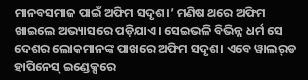ମାନବସମାଜ ପାଇଁ ଅଫିମ ସଦୃଶ।’ ମଣିଷ ଥରେ ଅଫିମ ଖାଇଲେ ଅଭ୍ୟାସରେ ପଡ଼ିଯାଏ। ସେଇଭଳି ବିଭିନ୍ନ ଧର୍ମ ସେ ଦେଶର ଲୋକମାନଙ୍କ ପାଖରେ ଅଫିମ ସଦୃଶ। ଏବେ ୱାଲର୍‌ଡ ହାପିନେସ୍‌ ଇଣ୍ଡେକ୍ସରେ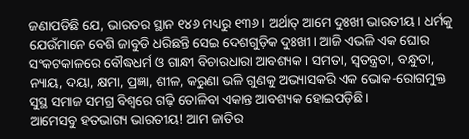ଜଣାପଡିଛି ଯେ, ଭାରତର ସ୍ଥାନ ୧୪୬ ମଧ୍ୟରୁ ୧୩୬। ଅର୍ଥାତ୍‌ ଆମେ ଦୁଃଖୀ ଭାରତୀୟ। ଧର୍ମକୁ ଯେଉଁମାନେ ବେଶି ଜାବୁଡି ଧରିଛନ୍ତି ସେଇ ଦେଶଗୁଡ଼ିକ ଦୁଃଖୀ। ଆଜି ଏଭଳି ଏକ ଘୋର ସଂକଟକାଳରେ ବୌଦ୍ଧଧର୍ମ ଓ ଗାନ୍ଧୀ ବିଚାରଧାରା ଆବଶ୍ୟକ। ସମତା, ସ୍ବତନ୍ତ୍ରତା, ବନ୍ଧୁତା, ନ୍ୟାୟ, ଦୟା, କ୍ଷମା, ପ୍ରଜ୍ଞା, ଶୀଳ, କରୁଣା ଭଳି ଗୁଣକୁ ଅଭ୍ୟାସକରି ଏକ ଭୋକ-ରୋଗମୁକ୍ତ ସୁସ୍ଥ ସମାଜ ସମଗ୍ର ବିଶ୍ୱରେ ଗଢ଼ି ତୋଳିବା ଏକାନ୍ତ ଆବଶ୍ୟକ ହୋଇପଡ଼ିଛି।
ଆମେସବୁ ହତଭାଗ୍ୟ ଭାରତୀୟ! ଆମ ଜାତିର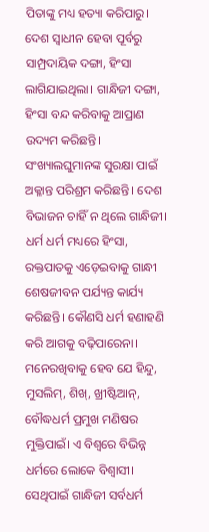ପିତାଙ୍କୁ ମଧ୍ୟ ହତ୍ୟା କରିପାରୁ। ଦେଶ ସ୍ବାଧୀନ ହେବା ପୂର୍ବରୁ ସାମ୍ପ୍ରଦାୟିକ ଦଙ୍ଗା, ହିଂସା ଲାଗିଯାଇଥିଲା। ଗାନ୍ଧିଜୀ ଦଙ୍ଗା, ହିଂସା ବନ୍ଦ କରିବାକୁ ଆପ୍ରାଣ ଉଦ୍ୟମ କରିଛନ୍ତି। ସଂଖ୍ୟାଲଘୁମାନଙ୍କ ସୁରକ୍ଷା ପାଇଁ ଅକ୍ଳାନ୍ତ ପରିଶ୍ରମ କରିଛନ୍ତି। ଦେଶ ବିଭାଜନ ଚାହିଁ ନ ଥିଲେ ଗାନ୍ଧିଜୀ। ଧର୍ମ ଧର୍ମ ମଧ୍ୟରେ ହିଂସା, ରକ୍ତପାତକୁ ଏଡ଼େଇବାକୁ ଗାନ୍ଧୀ ଶେଷଜୀବନ ପର୍ଯ୍ୟନ୍ତ କାର୍ଯ୍ୟ କରିଛନ୍ତି। କୌଣସି ଧର୍ମ ହଣାହଣି କରି ଆଗକୁ ବଢ଼ିପାରେନା। ମନେରଖିବାକୁ ହେବ ଯେ ହିନ୍ଦୁ, ମୁସଲିମ୍‌, ଶିଖ୍‌, ଖ୍ରୀଷ୍ଟିଆନ୍‌, ବୌଦ୍ଧଧର୍ମ ପ୍ରମୁଖ ମଣିଷର ମୁକ୍ତିପାଇଁ। ଏ ବିଶ୍ୱରେ ବିଭିନ୍ନ ଧର୍ମରେ ଲୋକେ ବିଶ୍ୱାସୀ। ସେଥିପାଇଁ ଗାନ୍ଧିଜୀ ସର୍ବଧର୍ମ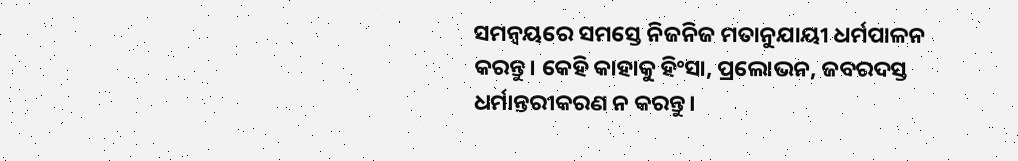ସମନ୍ବୟରେ ସମସ୍ତେ ନିଜନିଜ ମତାନୁଯାୟୀ ଧର୍ମପାଳନ କରନ୍ତୁ। କେହି କାହାକୁ ହିଂସା, ପ୍ରଲୋଭନ, ଜବରଦସ୍ତ ଧର୍ମାନ୍ତରୀକରଣ ନ କରନ୍ତୁ।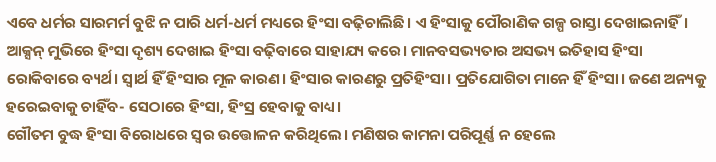ଏବେ ଧର୍ମର ସାରମର୍ମ ବୁଝି ନ ପାରି ଧର୍ମ-ଧର୍ମ ମଧ୍ୟରେ ହିଂସା ବଢ଼ିଚାଲିଛି। ଏ ହିଂସାକୁ ପୌରାଣିକ ଗଳ୍ପ ରାସ୍ତା ଦେଖାଇନାହିଁ। ଆକ୍ସନ୍‌ ମୁଭିରେ ହିଂସା ଦୃଶ୍ୟ ଦେଖାଇ ହିଂସା ବଢ଼ିବାରେ ସାହାଯ୍ୟ କରେ। ମାନବସଭ୍ୟତାର ଅସଭ୍ୟ ଇତିହାସ ହିଂସା ରୋକିବାରେ ବ୍ୟର୍ଥ। ସ୍ବାର୍ଥ ହିଁ ହିଂସାର ମୂଳ କାରଣ। ହିଂସାର କାରଣରୁ ପ୍ରତିହିଂସା। ପ୍ରତିଯୋଗିତା ମାନେ ହିଁ ହିଂସା। ଜଣେ ଅନ୍ୟକୁ ହରେଇବାକୁ ଚାହିଁବ- ସେଠାରେ ହିଂସା, ହିଂସ୍ର ହେବାକୁ ବାଧ୍ୟ।
ଗୌତମ ବୁଦ୍ଧ ହିଂସା ବିରୋଧରେ ସ୍ବର ଉତ୍ତୋଳନ କରିଥିଲେ। ମଣିଷର କାମନା ପରିପୂର୍ଣ୍ଣ ନ ହେଲେ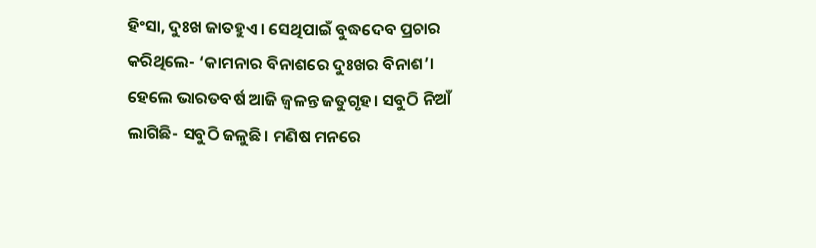ହିଂସା, ଦୁଃଖ ଜାତହୁଏ। ସେଥିପାଇଁ ବୁଦ୍ଧଦେବ ପ୍ରଚାର କରିଥିଲେ- ‘କାମନାର ବିନାଶରେ ଦୁଃଖର ବିନାଶ’। ହେଲେ ଭାରତବର୍ଷ ଆଜି ଜ୍ୱଳନ୍ତ ଜତୁଗୃହ। ସବୁଠି ନିଆଁ ଲାଗିଛି- ସବୁଠି ଜଳୁଛି। ମଣିଷ ମନରେ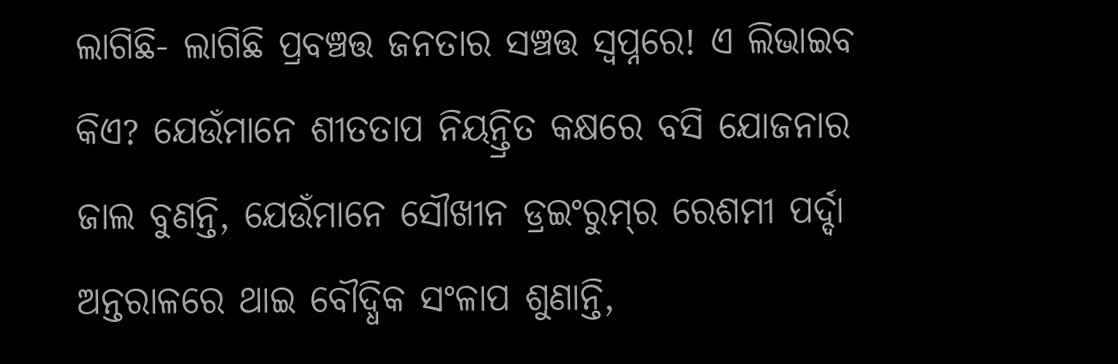ଲାଗିଛି- ଲାଗିଛି ପ୍ରବଞ୍ଚତ୍ତ ଜନତାର ସଞ୍ଚତ୍ତ ସ୍ବପ୍ନରେ! ଏ ଲିଭାଇବ କିଏ? ଯେଉଁମାନେ ଶୀତତାପ ନିୟନ୍ତ୍ରିତ କକ୍ଷରେ ବସି ଯୋଜନାର ଜାଲ ବୁଣନ୍ତି, ଯେଉଁମାନେ ସୌଖୀନ ଡ୍ରଇଂରୁମ୍‌ର ରେଶମୀ ପର୍ଦ୍ଦା ଅନ୍ତରାଳରେ ଥାଇ ବୌଦ୍ଧିକ ସଂଳାପ ଶୁଣାନ୍ତି,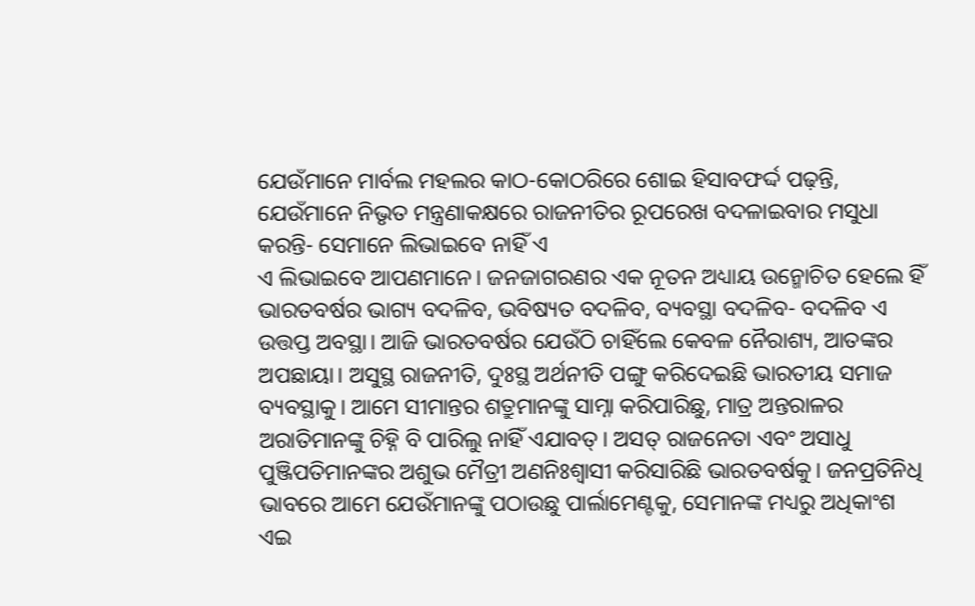ଯେଉଁମାନେ ମାର୍ବଲ ମହଲର କାଠ-କୋଠରିରେ ଶୋଇ ହିସାବଫର୍ଦ୍ଦ ପଢ଼ନ୍ତି, ଯେଉଁମାନେ ନିଭୃତ ମନ୍ତ୍ରଣାକକ୍ଷରେ ରାଜନୀତିର ରୂପରେଖ ବଦଳାଇବାର ମସୁଧା କରନ୍ତି- ସେମାନେ ଲିଭାଇବେ ନାହିଁ ଏ
ଏ ଲିଭାଇବେ ଆପଣମାନେ। ଜନଜାଗରଣର ଏକ ନୂତନ ଅଧ୍ୟାୟ ଉନ୍ମୋଚିତ ହେଲେ ହିଁ ଭାରତବର୍ଷର ଭାଗ୍ୟ ବଦଳିବ, ଭବିଷ୍ୟତ ବଦଳିବ, ବ୍ୟବସ୍ଥା ବଦଳିବ- ବଦଳିବ ଏ ଉତ୍ତପ୍ତ ଅବସ୍ଥା। ଆଜି ଭାରତବର୍ଷର ଯେଉଁଠି ଚାହିଁଲେ କେବଳ ନୈରାଶ୍ୟ, ଆତଙ୍କର ଅପଛାୟା। ଅସୁସ୍ଥ ରାଜନୀତି, ଦୁଃସ୍ଥ ଅର୍ଥନୀତି ପଙ୍ଗୁ କରିଦେଇଛି ଭାରତୀୟ ସମାଜ ବ୍ୟବସ୍ଥାକୁ। ଆମେ ସୀମାନ୍ତର ଶତ୍ରୁମାନଙ୍କୁ ସାମ୍ନା କରିପାରିଛୁ, ମାତ୍ର ଅନ୍ତରାଳର ଅରାତିମାନଙ୍କୁ ଚିହ୍ନି ବି ପାରିଲୁ ନାହିଁ ଏଯାବତ୍‌। ଅସତ୍‌ ରାଜନେତା ଏବଂ ଅସାଧୁ ପୁଞ୍ଜିପତିମାନଙ୍କର ଅଶୁଭ ମୈତ୍ରୀ ଅଣନିଃଶ୍ୱାସୀ କରିସାରିଛି ଭାରତବର୍ଷକୁ। ଜନପ୍ରତିନିଧି ଭାବରେ ଆମେ ଯେଉଁମାନଙ୍କୁ ପଠାଉଛୁ ପାର୍ଲାମେଣ୍ଟକୁ, ସେମାନଙ୍କ ମଧ୍ୟରୁ ଅଧିକାଂଶ ଏଇ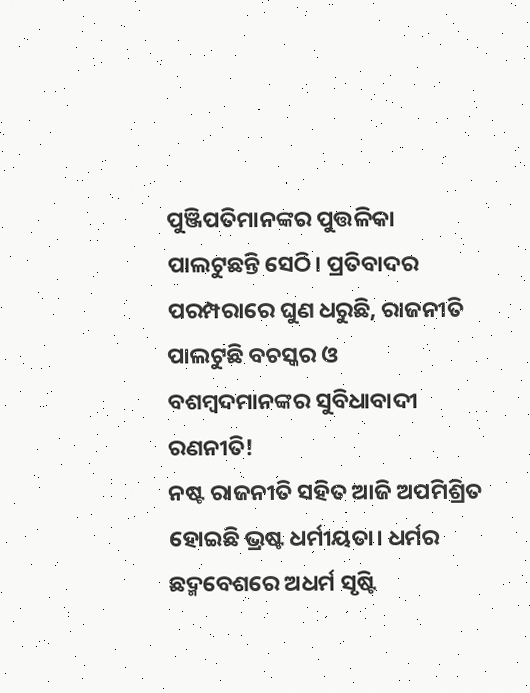ପୁଞ୍ଜିପତିମାନଙ୍କର ପୁତ୍ତଳିକା ପାଲଟୁଛନ୍ତି ସେଠି। ପ୍ରତିବାଦର ପରମ୍ପରାରେ ଘୁଣ ଧରୁଛି, ରାଜନୀତି ପାଲଟୁଛି ବଚସ୍କର ଓ ବଶମ୍ବଦମାନଙ୍କର ସୁବିଧାବାଦୀ ରଣନୀତି!
ନଷ୍ଟ ରାଜନୀତି ସହିତ ଆଜି ଅପମିଶ୍ରିତ ହୋଇଛି ଭ୍ରଷ୍ଟ ଧର୍ମୀୟତା। ଧର୍ମର ଛଦ୍ମବେଶରେ ଅଧର୍ମ ସୃଷ୍ଟି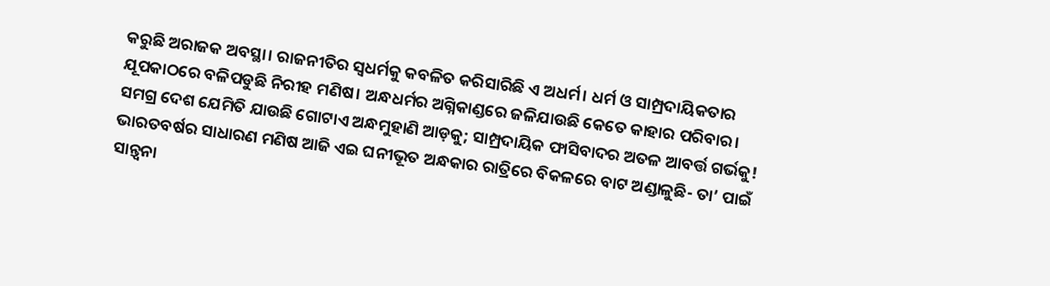କରୁଛି ଅରାଜକ ଅବସ୍ଥା। ରାଜନୀତିର ସ୍ବଧର୍ମକୁ କବଳିତ କରିସାରିଛି ଏ ଅଧର୍ମ। ଧର୍ମ ଓ ସାମ୍ପ୍ରଦାୟିକତାର ଯୂପକାଠରେ ବଳିପଡୁଛି ନିରୀହ ମଣିଷ। ଅନ୍ଧଧର୍ମର ଅଗ୍ନିକାଣ୍ଡରେ ଜଳିଯାଉଛି କେତେ କାହାର ପରିବାର। ସମଗ୍ର ଦେଶ ଯେମିତି ଯାଉଛି ଗୋଟାଏ ଅନ୍ଧମୁହାଣି ଆଡ଼କୁ; ସାମ୍ପ୍ରଦାୟିକ ଫାସିବାଦର ଅତଳ ଆବର୍ତ୍ତ ଗର୍ଭକୁ! ଭାରତବର୍ଷର ସାଧାରଣ ମଣିଷ ଆଜି ଏଇ ଘନୀଭୂତ ଅନ୍ଧକାର ରାତ୍ରିରେ ବିକଳରେ ବାଟ ଅଣ୍ଡାଳୁଛି- ତା’ ପାଇଁ ସାନ୍ତ୍ୱନା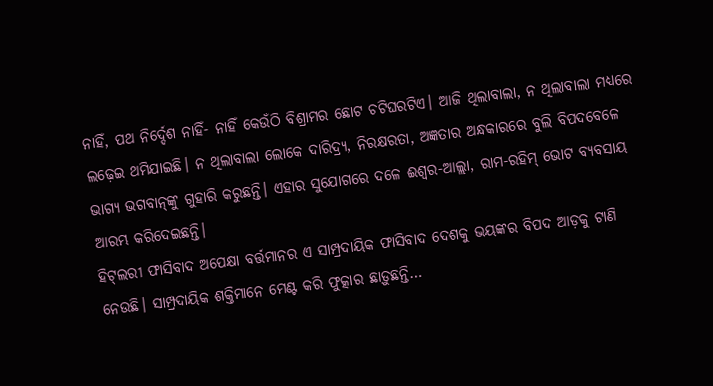ନାହିଁ, ପଥ ନିର୍ଦ୍ଦେଶ ନାହିଁ- ନାହିଁ କେଉଁଠି ବିଶ୍ରାମର ଛୋଟ ଚଟିଘରଟିଏ। ଆଜି ଥିଲାବାଲା, ନ ଥିଲାବାଲା ମଧ୍ୟରେ ଲଢ଼େଇ ଥମିଯାଇଛି। ନ ଥିଲାବାଲା ଲୋକେ ଦାରିଦ୍ର୍ୟ, ନିରକ୍ଷରତା, ଅଜ୍ଞତାର ଅନ୍ଧକାରରେ ବୁଲି ବିପଦବେଳେ ଭାଗ୍ୟ ଭଗବାନ୍‌ଙ୍କୁ ଗୁହାରି କରୁଛନ୍ତି। ଏହାର ସୁଯୋଗରେ ଦଳେ ଈଶ୍ୱର-ଆଲ୍ଲା, ରାମ-ରହିମ୍‌ ଭୋଟ ବ୍ୟବସାୟ ଆରମ୍ଭ କରିଦେଇଛନ୍ତି।
ହିଟ୍‌ଲରୀ ଫାସିବାଦ ଅପେକ୍ଷା ବର୍ତ୍ତମାନର ଏ ସାମ୍ପ୍ରଦାୟିକ ଫାସିବାଦ ଦେଶକୁ ଭୟଙ୍କର ବିପଦ ଆଡ଼କୁ ଟାଣି ନେଉଛି। ସାମ୍ପ୍ରଦାୟିକ ଶକ୍ତିମାନେ ମେଣ୍ଟ କରି ଫୁତ୍କାର ଛାଡ଼ୁଛନ୍ତି…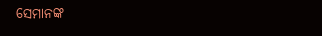ସେମାନଙ୍କ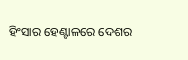ହିଂସାର ହେଣ୍ଟାଳରେ ଦେଶର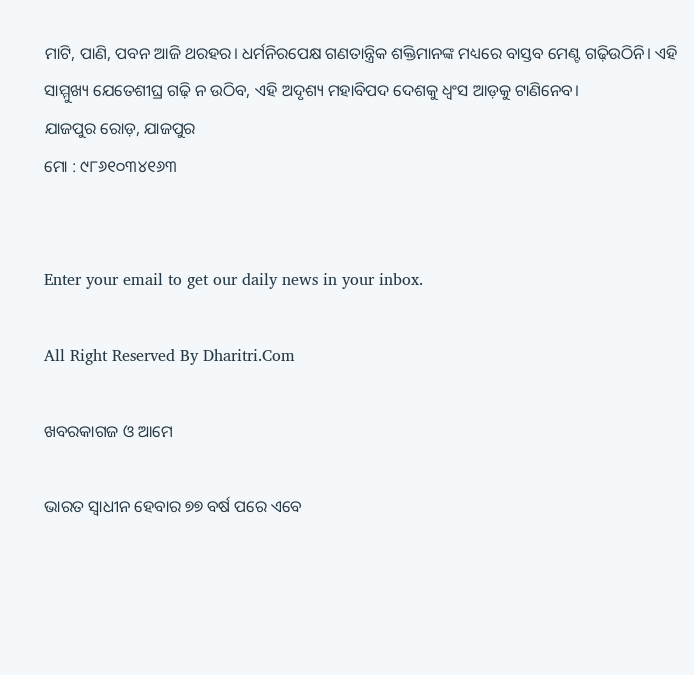ମାଟି, ପାଣି, ପବନ ଆଜି ଥରହର। ଧର୍ମନିରପେକ୍ଷ ଗଣତାନ୍ତ୍ରିକ ଶକ୍ତିମାନଙ୍କ ମଧ୍ୟରେ ବାସ୍ତବ ମେଣ୍ଟ ଗଢ଼ିଉଠିନି। ଏହି ସାମ୍ମୁଖ୍ୟ ଯେତେଶୀଘ୍ର ଗଢ଼ି ନ ଉଠିବ, ଏହି ଅଦୃଶ୍ୟ ମହାବିପଦ ଦେଶକୁ ଧ୍ୱଂସ ଆଡ଼କୁ ଟାଣିନେବ।
ଯାଜପୁର ରୋଡ଼, ଯାଜପୁର
ମୋ : ୯୮୬୧୦୩୪୧୬୩


Enter your email to get our daily news in your inbox.

All Right Reserved By Dharitri.Com

ଖବରକାଗଜ ଓ ଆମେ

ଭାରତ ସ୍ବାଧୀନ ହେବାର ୭୭ ବର୍ଷ ପରେ ଏବେ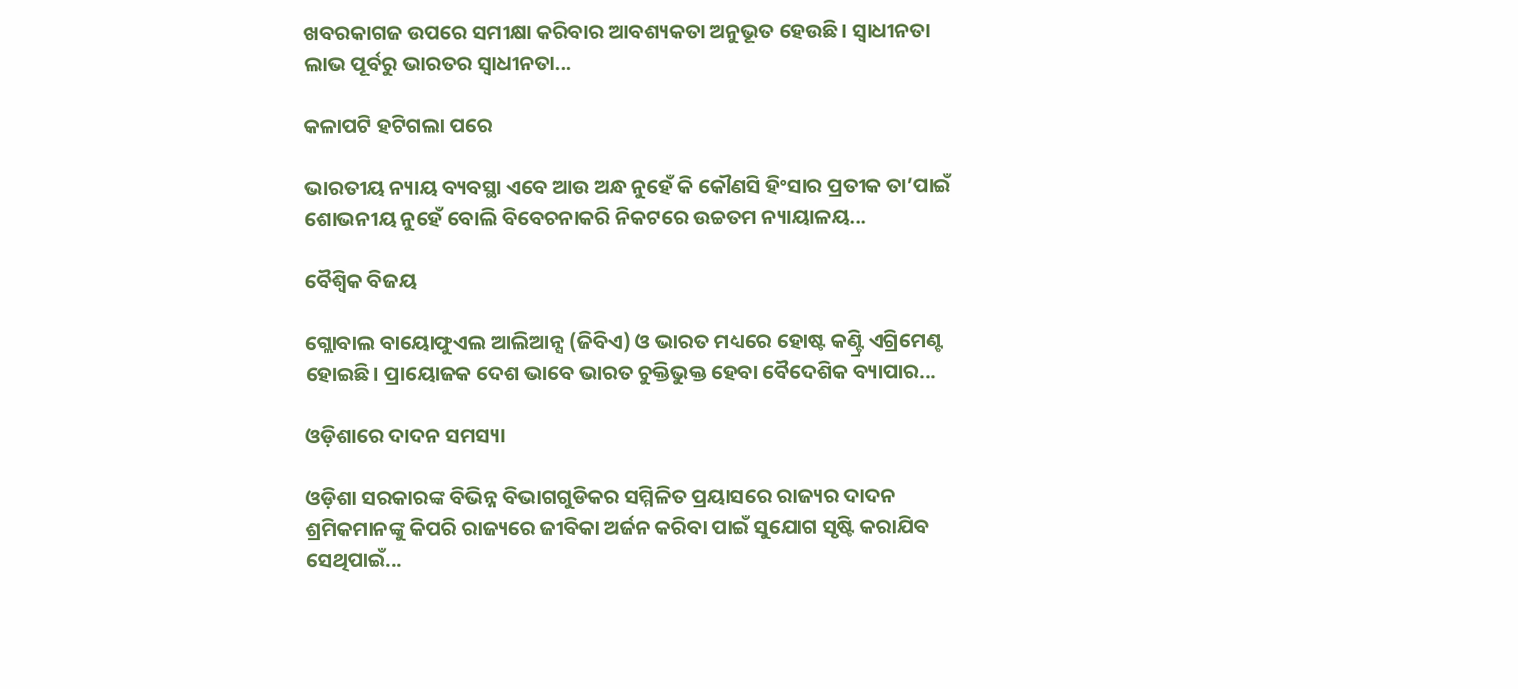ଖବରକାଗଜ ଉପରେ ସମୀକ୍ଷା କରିବାର ଆବଶ୍ୟକତା ଅନୁଭୂତ ହେଉଛି। ସ୍ବାଧୀନତା ଲାଭ ପୂର୍ବରୁ ଭାରତର ସ୍ବାଧୀନତା...

କଳାପଟି ହଟିଗଲା ପରେ

ଭାରତୀୟ ନ୍ୟାୟ ବ୍ୟବସ୍ଥା ଏବେ ଆଉ ଅନ୍ଧ ନୁହେଁ କି କୌଣସି ହିଂସାର ପ୍ରତୀକ ତା’ପାଇଁ ଶୋଭନୀୟ ନୁହେଁ ବୋଲି ବିବେଚନାକରି ନିକଟରେ ଉଚ୍ଚତମ ନ୍ୟାୟାଳୟ...

ବୈଶ୍ୱିକ ବିଜୟ

ଗ୍ଲୋବାଲ ବାୟୋଫୁଏଲ ଆଲିଆନ୍ସ (ଜିବିଏ) ଓ ଭାରତ ମଧ୍ୟରେ ହୋଷ୍ଟ କଣ୍ଟ୍ରି ଏଗ୍ରିମେଣ୍ଟ ହୋଇଛି। ପ୍ରାୟୋଜକ ଦେଶ ଭାବେ ଭାରତ ଚୁକ୍ତିଭୁକ୍ତ ହେବା ବୈଦେଶିକ ବ୍ୟାପାର...

ଓଡ଼ିଶାରେ ଦାଦନ ସମସ୍ୟା

ଓଡ଼ିଶା ସରକାରଙ୍କ ବିଭିନ୍ନ ବିଭାଗଗୁଡିକର ସମ୍ମିଳିତ ପ୍ରୟାସରେ ରାଜ୍ୟର ଦାଦନ ଶ୍ରମିକମାନଙ୍କୁ କିପରି ରାଜ୍ୟରେ ଜୀବିକା ଅର୍ଜନ କରିବା ପାଇଁ ସୁଯୋଗ ସୃଷ୍ଟି କରାଯିବ ସେଥିପାଇଁ...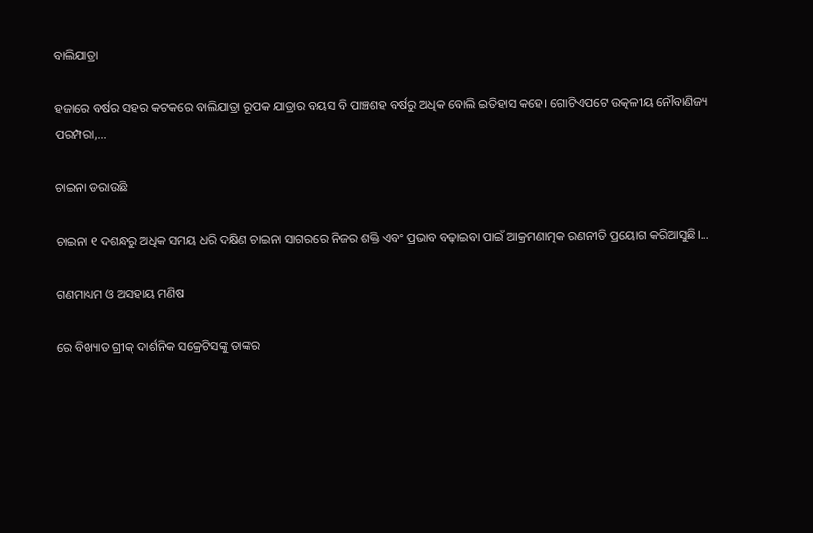ବାଲିଯାତ୍ରା

ହଜାରେ ବର୍ଷର ସହର କଟକରେ ବାଲିଯାତ୍ରା ରୂପକ ଯାତ୍ରାର ବୟସ ବି ପାଞ୍ଚଶହ ବର୍ଷରୁ ଅଧିକ ବୋଲି ଇତିହାସ କହେ। ଗୋଟିଏପଟେ ଉତ୍କଳୀୟ ନୌବାଣିଜ୍ୟ ପରମ୍ପରା,...

ଚାଇନା ଡରାଉଛି

ଚାଇନା ୧ ଦଶନ୍ଧରୁ ଅଧିକ ସମୟ ଧରି ଦକ୍ଷିଣ ଚାଇନା ସାଗରରେ ନିଜର ଶକ୍ତି ଏବଂ ପ୍ରଭାବ ବଢ଼ାଇବା ପାଇଁ ଆକ୍ରମଣାତ୍ମକ ରଣନୀତି ପ୍ରୟୋଗ କରିଆସୁଛି।...

ଗଣମାଧ୍ୟମ ଓ ଅସହାୟ ମଣିଷ

ରେ ବିଖ୍ୟାତ ଗ୍ରୀକ୍‌ ଦାର୍ଶନିକ ସକ୍ରେଟିସଙ୍କୁ ତାଙ୍କର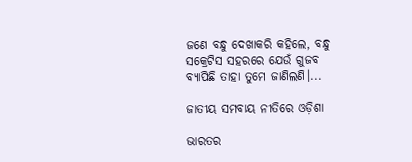ଜଣେ ବନ୍ଧୁ ଦେଖାକରି କହିଲେ, ବନ୍ଧୁ ସକ୍ରେଟିସ ସହରରେ ଯେଉଁ ଗୁଜବ ବ୍ୟାପିଛି ତାହା ତୁମେ ଜାଣିଲଣି।...

ଜାତୀୟ ସମବାୟ ନୀତିରେ ଓଡ଼ିଶା

ଭାରତର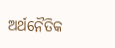ଅର୍ଥନୈତିକ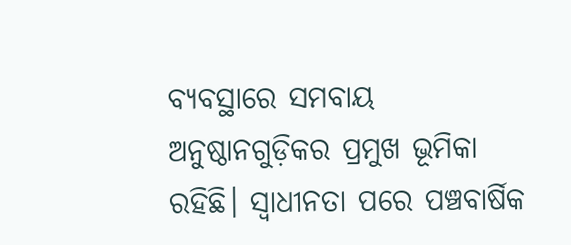ବ୍ୟବସ୍ଥାରେ ସମବାୟ ଅନୁଷ୍ଠାନଗୁଡ଼ିକର ପ୍ରମୁଖ ଭୂମିକା ରହିଛି। ସ୍ବାଧୀନତା ପରେ ପଞ୍ଚବାର୍ଷିକ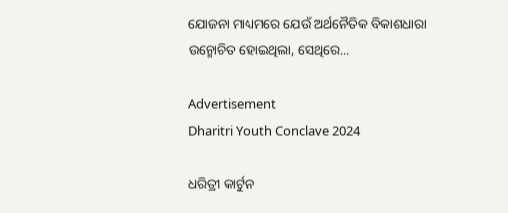ଯୋଜନା ମାଧ୍ୟମରେ ଯେଉଁ ଅର୍ଥନୈତିକ ବିକାଶଧାରା ଉନ୍ମୋଚିତ ହୋଇଥିଲା, ସେଥିରେ...

Advertisement
Dharitri Youth Conclave 2024

ଧରିତ୍ରୀ କାର୍ଟୁନ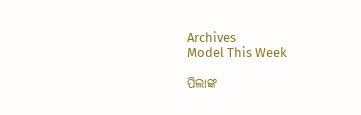Archives
Model This Week

ପିଲାଙ୍କ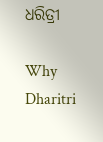ଧରିତ୍ରୀ

Why Dharitri